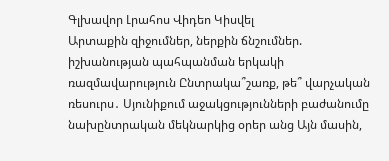Գլխավոր Լրահոս Վիդեո Կիսվել
Արտաքին զիջումներ, ներքին ճնշումներ. իշխանության պահպանման երկակի ռազմավարություն Ընտրակա՞շառք, թե՞ վարչական ռեսուրս․ Սյունիքում աջակցությունների բաժանումը նախընտրական մեկնարկից օրեր անց Այն մասին,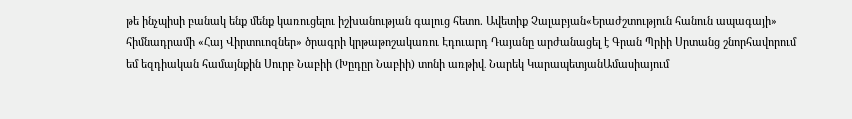թե ինչպիսի բանակ ենք մենք կառուցելու իշխանության գալուց հետո. Ավետիք Չալաբյան«Երաժշտություն հանուն ապագայի» հիմնադրամի «Հայ Վիրտուոզներ» ծրագրի կրթաթոշակառու Էդուարդ Դայանը արժանացել է Գրան Պրիի Սրտանց շնորհավորում եմ եզդիական համայնքին Սուրբ Նաբիի (Խըդըր Նաբիի) տոնի առթիվ․ Նարեկ ԿարապետյանԱմասիայում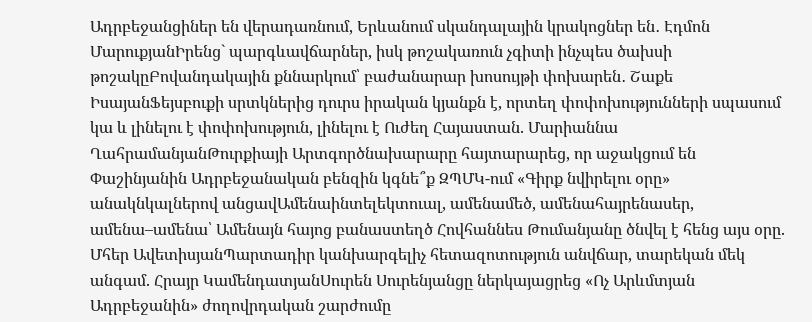Ադրբեջանցիներ են վերադառնում, Երևանում սկանդալային կրակոցներ են․ Էդմոն ՄարուքյանԻրենց` պարգևավճարներ, իսկ թոշակառուն չգիտի ինչպես ծախսի թոշակըԲովանդակային քննարկում՝ բաժանարար խոսույթի փոխարեն․ Շաքե ԻսայանՖեյսբուքի սրտկներից դուրս իրական կյանքն է, որտեղ փոփոխությունների սպասում կա և լինելու է փոփոխություն, լինելու է Ուժեղ Հայաստան. Մարիաննա ՂահրամանյանԹուրքիայի Արտգործնախարարը հայտարարեց, որ աջակցում են Փաշինյանին Ադրբեջանական բենզին կգնե՞ք ԶՊՄԿ-ում «Գիրք նվիրելու օրը» անակնկալներով անցավԱմենաինտելեկտուալ, ամենամեծ, ամենահայրենասեր, ամենա–ամենա՝ Ամենայն հայոց բանաստեղծ Հովհաննես Թումանյանը ծնվել է հենց այս օրը. Մհեր ԱվետիսյանՊարտադիր կանխարգելիչ հետազոտություն անվճար, տարեկան մեկ անգամ. Հրայր ԿամենդատյանՍուրեն Սուրենյանցը ներկայացրեց «Ոչ Արևմտյան Ադրբեջանին» ժողովրդական շարժումը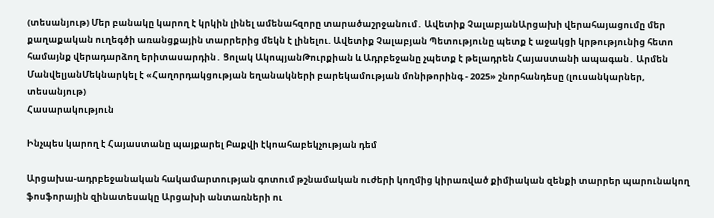(տեսանյութ) Մեր բանակը կարող է կրկին լինել ամենահզորը տարածաշրջանում․ Ավետիք ՉալաբյանԱրցախի վերահայացումը մեր քաղաքական ուղեգծի առանցքային տարրերից մեկն է լինելու. Ավետիք Չալաբյան Պետությունը պետք է աջակցի կրթությունից հետո համայնք վերադարձող երիտասարդին․ Ցոլակ ԱկոպյանԹուրքիան և Ադրբեջանը չպետք է թելադրեն Հայաստանի ապագան․ Արմեն ՄանվելյանՄեկնարկել է «Հաղորդակցության եղանակների բարեկամության մոնիթորինգ - 2025» շնորհանդեսը (լուսանկարներ, տեսանյութ)
Հասարակություն

Ինչպես կարող է Հայաստանը պայքարել Բաքվի էկոահաբեկչության դեմ

Արցախա-ադրբեջանական հակամարտության գոտում թշնամական ուժերի կողմից կիրառված քիմիական զենքի տարրեր պարունակող ֆոսֆորային զինատեսակը Արցախի անտառների ու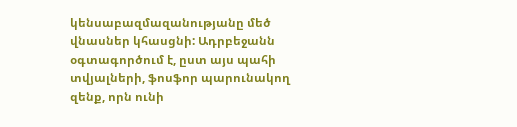կենսաբազմազանությանը մեծ վնասներ կհասցնի: Ադրբեջանն օգտագործում է, ըստ այս պահի տվյալների, ֆոսֆոր պարունակող զենք, որն ունի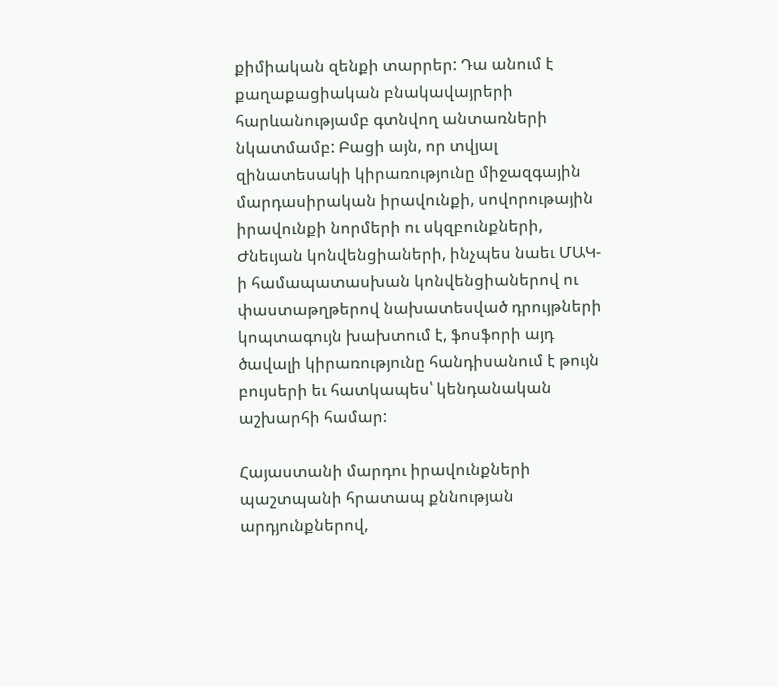քիմիական զենքի տարրեր: Դա անում է քաղաքացիական բնակավայրերի հարևանությամբ գտնվող անտառների նկատմամբ: Բացի այն, որ տվյալ զինատեսակի կիրառությունը միջազգային մարդասիրական իրավունքի, սովորութային իրավունքի նորմերի ու սկզբունքների, Ժնեւյան կոնվենցիաների, ինչպես նաեւ ՄԱԿ-ի համապատասխան կոնվենցիաներով ու փաստաթղթերով նախատեսված դրույթների կոպտագույն խախտում է, ֆոսֆորի այդ ծավալի կիրառությունը հանդիսանում է թույն բույսերի եւ հատկապես՝ կենդանական աշխարհի համար:

Հայաստանի մարդու իրավունքների պաշտպանի հրատապ քննության արդյունքներով,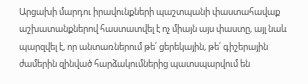Արցախի մարդու իրավունքների պաշտպանի փաստահավաք աշխատանքներով հաստատվել է ոչ միայն այս փաստը, այլ նաև պարզվել է, որ անտառներում թե՛ ցերեկային, թե՛ գիշերային ժամերին զինված հարձակումներից պատսպարվում են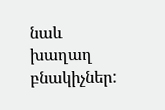նաև խաղաղ բնակիչներ: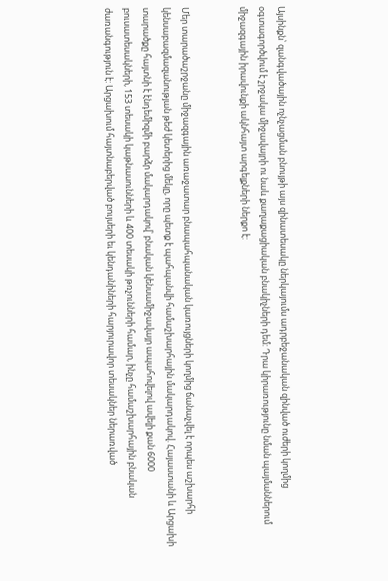Այսինքն՝ զանգվածային ոչնչացման բնույթի այս զինատեսակը ներկայումս ադրբեջանական զինված ուժերի կողմից օգտագործվում է շրջակա միջավայրի ու նաև քաղաքացիական բնակիչների դեմ: Դրա կիրառությունը նման պայմաններում միջազգային իրավունքի ակնհայտ արգելքների ներքո է:


Մեր տարածաշրջանը միջազգային առաջատար բնապահպանական կառույցների կողմից ճանաչվել է որպես աշխարհի կենսաբազմազանության թեժ կետերից մեկը, որը պետք է պահպանվի համաշխարհային մակարդակով. Հայաստանի և Արցախի տարածքը հայտնի է էնդեմիզմի բարձր մակարդակով՝ բնական կենսամիջավայր ապահովելով ավելի քան 6000 բուսատեսակների, 153 տեսակի կաթնասունների և 400 տեսակի թռչունների համար, ինչը համաշխարհային բնական ժառանգություն է: Արցախում հայտնաբերված բույսերի եւ կենդանիների հարյուրավոր տեսակներ ներառված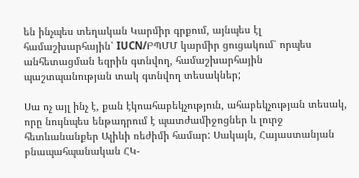են ինչպես տեղական Կարմիր գրքում, այնպես էլ համաշխարհային՝ IUCN/ԲՊՄՄ կարմիր ցուցակում՝ որպես անհետացման եզրին գտնվող, համաշխարհային պաշտպանության տակ գտնվող տեսակներ;

Սա ոչ այլ ինչ է, քան էկոահաբեկչություն, ահաբեկչության տեսակ, որը նույնպես ենթադրում է պատժամիջոցներ և լուրջ հետևանանքեր Ալիևի ռեժիմի համար: Սակայն, Հայաստանյան բնապահպանական ՀԿ-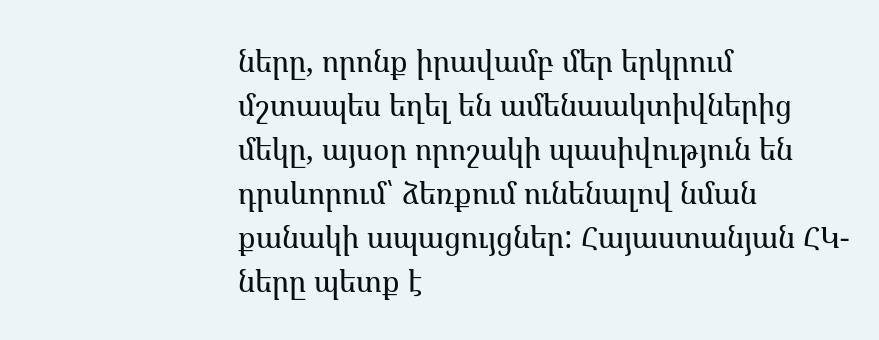ները, որոնք իրավամբ մեր երկրում մշտապես եղել են ամենաակտիվներից մեկը, այսօր որոշակի պասիվություն են դրսևորում՝ ձեռքում ունենալով նման քանակի ապացույցներ: Հայաստանյան ՀԿ-ները պետք է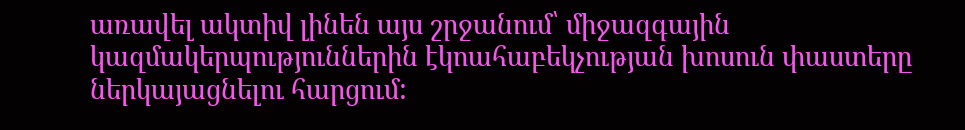առավել ակտիվ լինեն այս շրջանում՝ միջազգային կազմակերպություններին էկոահաբեկչության խոսուն փաստերը ներկայացնելու հարցում: